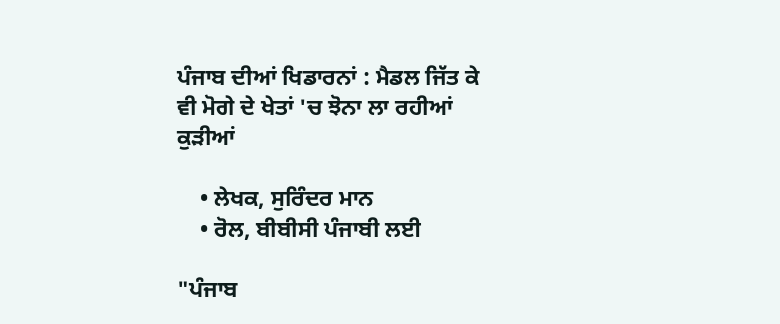ਪੰਜਾਬ ਦੀਆਂ ਖਿਡਾਰਨਾਂ : ਮੈਡਲ ਜਿੱਤ ਕੇ ਵੀ ਮੋਗੇ ਦੇ ਖੇਤਾਂ 'ਚ ਝੋਨਾ ਲਾ ਰਹੀਆਂ ਕੁੜੀਆਂ

    • ਲੇਖਕ, ਸੁਰਿੰਦਰ ਮਾਨ
    • ਰੋਲ, ਬੀਬੀਸੀ ਪੰਜਾਬੀ ਲਈ

"ਪੰਜਾਬ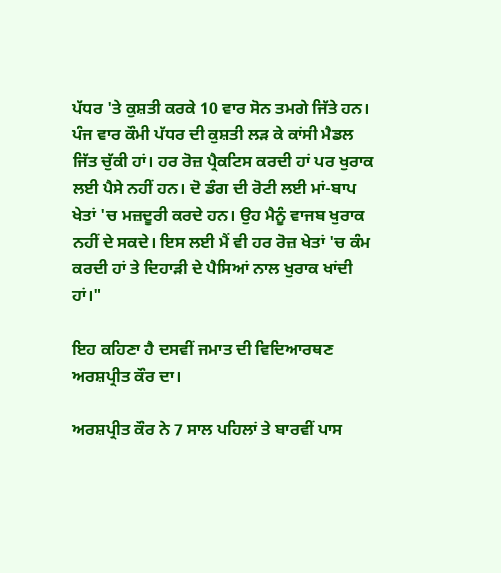ਪੱਧਰ 'ਤੇ ਕੁਸ਼ਤੀ ਕਰਕੇ 10 ਵਾਰ ਸੋਨ ਤਮਗੇ ਜਿੱਤੇ ਹਨ। ਪੰਜ ਵਾਰ ਕੌਮੀ ਪੱਧਰ ਦੀ ਕੁਸ਼ਤੀ ਲੜ ਕੇ ਕਾਂਸੀ ਮੈਡਲ ਜਿੱਤ ਚੁੱਕੀ ਹਾਂ। ਹਰ ਰੋਜ਼ ਪ੍ਰੈਕਟਿਸ ਕਰਦੀ ਹਾਂ ਪਰ ਖੁਰਾਕ ਲਈ ਪੈਸੇ ਨਹੀਂ ਹਨ। ਦੋ ਡੰਗ ਦੀ ਰੋਟੀ ਲਈ ਮਾਂ-ਬਾਪ ਖੇਤਾਂ 'ਚ ਮਜ਼ਦੂਰੀ ਕਰਦੇ ਹਨ। ਉਹ ਮੈਨੂੰ ਵਾਜਬ ਖੁਰਾਕ ਨਹੀਂ ਦੇ ਸਕਦੇ। ਇਸ ਲਈ ਮੈਂ ਵੀ ਹਰ ਰੋਜ਼ ਖੇਤਾਂ 'ਚ ਕੰਮ ਕਰਦੀ ਹਾਂ ਤੇ ਦਿਹਾੜੀ ਦੇ ਪੈਸਿਆਂ ਨਾਲ ਖੁਰਾਕ ਖਾਂਦੀ ਹਾਂ।"

ਇਹ ਕਹਿਣਾ ਹੈ ਦਸਵੀਂ ਜਮਾਤ ਦੀ ਵਿਦਿਆਰਥਣ ਅਰਸ਼ਪ੍ਰੀਤ ਕੌਰ ਦਾ।

ਅਰਸ਼ਪ੍ਰੀਤ ਕੌਰ ਨੇ 7 ਸਾਲ ਪਹਿਲਾਂ ਤੇ ਬਾਰਵੀਂ ਪਾਸ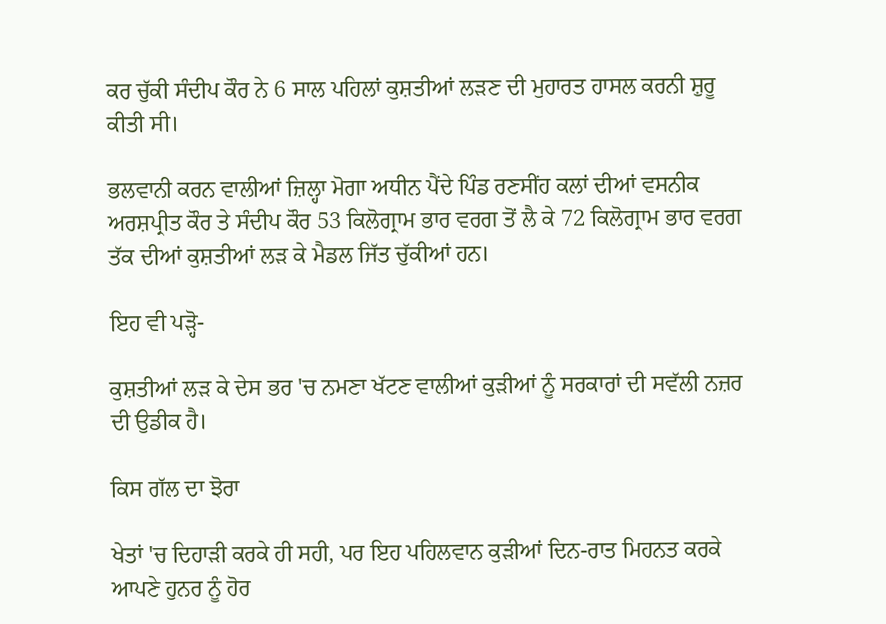ਕਰ ਚੁੱਕੀ ਸੰਦੀਪ ਕੌਰ ਨੇ 6 ਸਾਲ ਪਹਿਲਾਂ ਕੁਸ਼ਤੀਆਂ ਲੜਣ ਦੀ ਮੁਹਾਰਤ ਹਾਸਲ ਕਰਨੀ ਸ਼ੁਰੂ ਕੀਤੀ ਸੀ।

ਭਲਵਾਨੀ ਕਰਨ ਵਾਲੀਆਂ ਜ਼ਿਲ੍ਹਾ ਮੋਗਾ ਅਧੀਨ ਪੈਂਦੇ ਪਿੰਡ ਰਣਸੀਂਹ ਕਲਾਂ ਦੀਆਂ ਵਸਨੀਕ ਅਰਸ਼ਪ੍ਰੀਤ ਕੌਰ ਤੇ ਸੰਦੀਪ ਕੌਰ 53 ਕਿਲੋਗ੍ਰਾਮ ਭਾਰ ਵਰਗ ਤੋਂ ਲੈ ਕੇ 72 ਕਿਲੋਗ੍ਰਾਮ ਭਾਰ ਵਰਗ ਤੱਕ ਦੀਆਂ ਕੁਸ਼ਤੀਆਂ ਲੜ ਕੇ ਮੈਡਲ ਜਿੱਤ ਚੁੱਕੀਆਂ ਹਨ।

ਇਹ ਵੀ ਪੜ੍ਹੋ-

ਕੁਸ਼ਤੀਆਂ ਲੜ ਕੇ ਦੇਸ ਭਰ 'ਚ ਨਮਣਾ ਖੱਟਣ ਵਾਲੀਆਂ ਕੁੜੀਆਂ ਨੂੰ ਸਰਕਾਰਾਂ ਦੀ ਸਵੱਲੀ ਨਜ਼ਰ ਦੀ ਉਡੀਕ ਹੈ।

ਕਿਸ ਗੱਲ ਦਾ ਝੋਰਾ

ਖੇਤਾਂ 'ਚ ਦਿਹਾੜੀ ਕਰਕੇ ਹੀ ਸਹੀ, ਪਰ ਇਹ ਪਹਿਲਵਾਨ ਕੁੜੀਆਂ ਦਿਨ-ਰਾਤ ਮਿਹਨਤ ਕਰਕੇ ਆਪਣੇ ਹੁਨਰ ਨੂੰ ਹੋਰ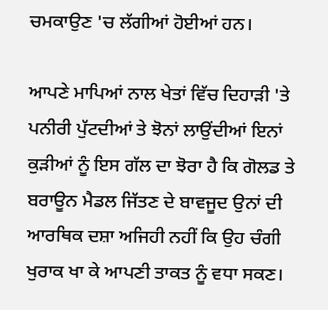ਚਮਕਾਉਣ 'ਚ ਲੱਗੀਆਂ ਹੋਈਆਂ ਹਨ।

ਆਪਣੇ ਮਾਪਿਆਂ ਨਾਲ ਖੇਤਾਂ ਵਿੱਚ ਦਿਹਾੜੀ 'ਤੇ ਪਨੀਰੀ ਪੁੱਟਦੀਆਂ ਤੇ ਝੋਨਾਂ ਲਾਉਂਦੀਆਂ ਇਨਾਂ ਕੁੜੀਆਂ ਨੂੰ ਇਸ ਗੱਲ ਦਾ ਝੋਰਾ ਹੈ ਕਿ ਗੋਲਡ ਤੇ ਬਰਾਊਨ ਮੈਡਲ ਜਿੱਤਣ ਦੇ ਬਾਵਜੂਦ ਉਨਾਂ ਦੀ ਆਰਥਿਕ ਦਸ਼ਾ ਅਜਿਹੀ ਨਹੀਂ ਕਿ ਉਹ ਚੰਗੀ ਖੁਰਾਕ ਖਾ ਕੇ ਆਪਣੀ ਤਾਕਤ ਨੂੰ ਵਧਾ ਸਕਣ।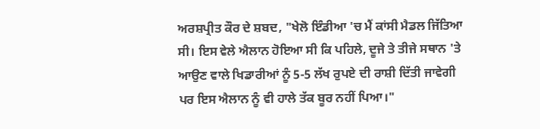ਅਰਸ਼ਪ੍ਰੀਤ ਕੌਰ ਦੇ ਸ਼ਬਦ, "ਖੇਲੋ ਇੰਡੀਆ 'ਚ ਮੈਂ ਕਾਂਸੀ ਮੈਡਲ ਜਿੱਤਿਆ ਸੀ। ਇਸ ਵੇਲੇ ਐਲਾਨ ਹੋਇਆ ਸੀ ਕਿ ਪਹਿਲੇ, ਦੂਜੇ ਤੇ ਤੀਜੇ ਸਥਾਨ 'ਤੇ ਆਉਣ ਵਾਲੇ ਖਿਡਾਰੀਆਂ ਨੂੰ 5-5 ਲੱਖ ਰੁਪਏ ਦੀ ਰਾਸ਼ੀ ਦਿੱਤੀ ਜਾਵੇਗੀ ਪਰ ਇਸ ਐਲਾਨ ਨੂੰ ਵੀ ਹਾਲੇ ਤੱਕ ਬੂਰ ਨਹੀਂ ਪਿਆ।"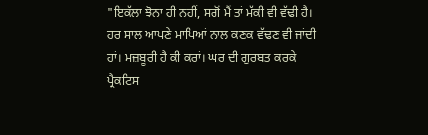"ਇਕੱਲਾ ਝੋਨਾ ਹੀ ਨਹੀਂ, ਸਗੋਂ ਮੈਂ ਤਾਂ ਮੱਕੀ ਵੀ ਵੱਢੀ ਹੈ। ਹਰ ਸਾਲ ਆਪਣੇ ਮਾਪਿਆਂ ਨਾਲ ਕਣਕ ਵੱਢਣ ਵੀ ਜਾਂਦੀ ਹਾਂ। ਮਜ਼ਬੂਰੀ ਹੈ ਕੀ ਕਰਾਂ। ਘਰ ਦੀ ਗੁਰਬਤ ਕਰਕੇ ਪ੍ਰੈਕਟਿਸ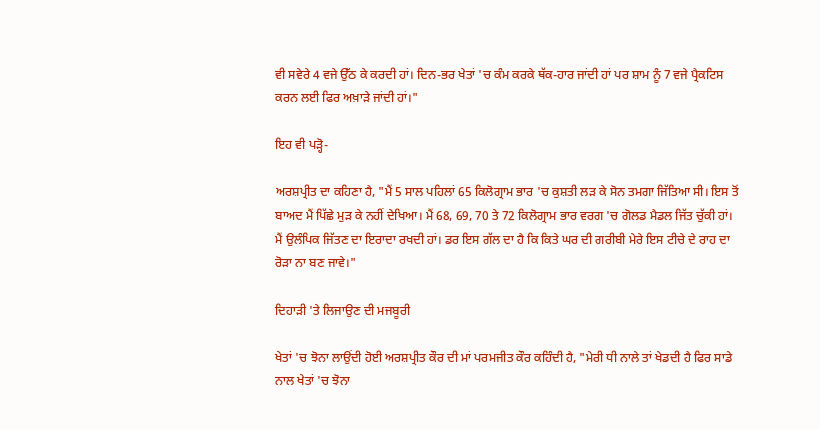ਵੀ ਸਵੇਰੇ 4 ਵਜੇ ਉੱਠ ਕੇ ਕਰਦੀ ਹਾਂ। ਦਿਨ-ਭਰ ਖੇਤਾਂ 'ਚ ਕੰਮ ਕਰਕੇ ਥੱਕ-ਹਾਰ ਜਾਂਦੀ ਹਾਂ ਪਰ ਸ਼ਾਮ ਨੂੰ 7 ਵਜੇ ਪ੍ਰੈਕਟਿਸ ਕਰਨ ਲਈ ਫਿਰ ਅਖ਼ਾੜੇ ਜਾਂਦੀ ਹਾਂ।"

ਇਹ ਵੀ ਪੜ੍ਹੋ-

ਅਰਸ਼ਪ੍ਰੀਤ ਦਾ ਕਹਿਣਾ ਹੈ, "ਮੈਂ 5 ਸਾਲ ਪਹਿਲਾਂ 65 ਕਿਲੋਗ੍ਰਾਮ ਭਾਰ 'ਚ ਕੁਸ਼ਤੀ ਲੜ ਕੇ ਸੋਨ ਤਮਗਾ ਜਿੱਤਿਆ ਸੀ। ਇਸ ਤੋਂ ਬਾਅਦ ਮੈਂ ਪਿੱਛੇ ਮੁੜ ਕੇ ਨਹੀਂ ਦੇਖਿਆ। ਮੈਂ 68, 69, 70 ਤੇ 72 ਕਿਲੋਗ੍ਰਾਮ ਭਾਰ ਵਰਗ 'ਚ ਗੋਲਡ ਮੈਡਲ ਜਿੱਤ ਚੁੱਕੀ ਹਾਂ। ਮੈਂ ਉਲੰਪਿਕ ਜਿੱਤਣ ਦਾ ਇਰਾਦਾ ਰਖਦੀ ਹਾਂ। ਡਰ ਇਸ ਗੱਲ ਦਾ ਹੈ ਕਿ ਕਿਤੇ ਘਰ ਦੀ ਗਰੀਬੀ ਮੇਰੇ ਇਸ ਟੀਚੇ ਦੇ ਰਾਹ ਦਾ ਰੋੜਾ ਨਾ ਬਣ ਜਾਵੇ।"

ਦਿਹਾੜੀ 'ਤੇ ਲਿਜਾਉਣ ਦੀ ਮਜਬੂਰੀ

ਖੇਤਾਂ 'ਚ ਝੋਨਾ ਲਾਉਂਦੀ ਹੋਈ ਅਰਸ਼ਪ੍ਰੀਤ ਕੌਰ ਦੀ ਮਾਂ ਪਰਮਜੀਤ ਕੌਰ ਕਹਿੰਦੀ ਹੈ, "ਮੇਰੀ ਧੀ ਨਾਲੇ ਤਾਂ ਖੇਡਦੀ ਹੈ ਫਿਰ ਸਾਡੇ ਨਾਲ ਖੇਤਾਂ 'ਚ ਝੋਨਾ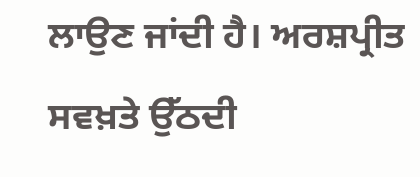ਲਾਉਣ ਜਾਂਦੀ ਹੈ। ਅਰਸ਼ਪ੍ਰੀਤ ਸਵਖ਼ਤੇ ਉੱਠਦੀ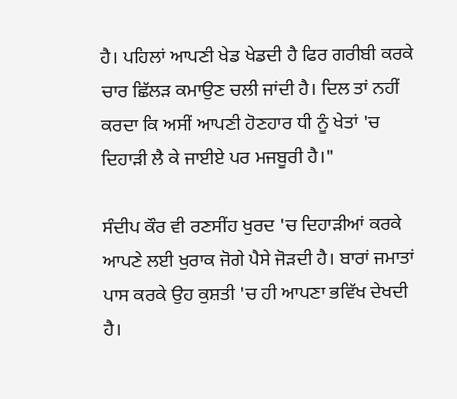ਹੈ। ਪਹਿਲਾਂ ਆਪਣੀ ਖੇਡ ਖੇਡਦੀ ਹੈ ਫਿਰ ਗਰੀਬੀ ਕਰਕੇ ਚਾਰ ਛਿੱਲੜ ਕਮਾਉਣ ਚਲੀ ਜਾਂਦੀ ਹੈ। ਦਿਲ ਤਾਂ ਨਹੀਂ ਕਰਦਾ ਕਿ ਅਸੀਂ ਆਪਣੀ ਹੋਣਹਾਰ ਧੀ ਨੂੰ ਖੇਤਾਂ 'ਚ ਦਿਹਾੜੀ ਲੈ ਕੇ ਜਾਈਏ ਪਰ ਮਜਬੂਰੀ ਹੈ।"

ਸੰਦੀਪ ਕੌਰ ਵੀ ਰਣਸੀਂਹ ਖੁਰਦ 'ਚ ਦਿਹਾੜੀਆਂ ਕਰਕੇ ਆਪਣੇ ਲਈ ਖੁਰਾਕ ਜੋਗੇ ਪੈਸੇ ਜੋੜਦੀ ਹੈ। ਬਾਰਾਂ ਜਮਾਤਾਂ ਪਾਸ ਕਰਕੇ ਉਹ ਕੁਸ਼ਤੀ 'ਚ ਹੀ ਆਪਣਾ ਭਵਿੱਖ ਦੇਖਦੀ ਹੈ।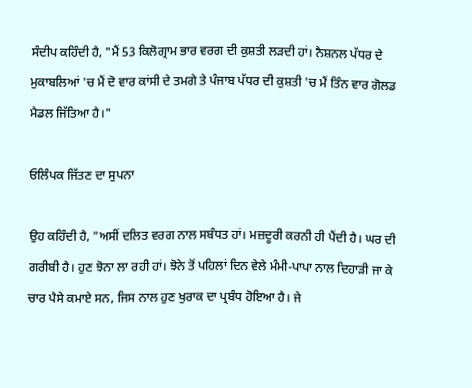ਸੰਦੀਪ ਕਹਿੰਦੀ ਹੈ, "ਮੈਂ 53 ਕਿਲੋਗ੍ਰਾਮ ਭਾਰ ਵਰਗ ਦੀ ਕੁਸ਼ਤੀ ਲੜਦੀ ਹਾਂ। ਨੈਸ਼ਨਲ ਪੱਧਰ ਦੇ ਮੁਕਾਬਲਿਆਂ 'ਚ ਮੈਂ ਦੋ ਵਾਰ ਕਾਂਸੀ ਦੇ ਤਮਗੇ ਤੇ ਪੰਜਾਬ ਪੱਧਰ ਦੀ ਕੁਸ਼ਤੀ 'ਚ ਮੈਂ ਤਿੰਨ ਵਾਰ ਗੋਲਡ ਮੈਡਲ ਜਿੱਤਿਆ ਹੈ।"

ਓਲਿੰਪਕ ਜਿੱਤਣ ਦਾ ਸੁਪਨਾ

ਉਹ ਕਹਿੰਦੀ ਹੈ, "ਅਸੀਂ ਦਲਿਤ ਵਰਗ ਨਾਲ ਸਬੰਧਤ ਹਾਂ। ਮਜ਼ਦੂਰੀ ਕਰਨੀ ਹੀ ਪੈਂਦੀ ਹੈ। ਘਰ ਦੀ ਗਰੀਬੀ ਹੈ। ਹੁਣ ਝੋਨਾ ਲਾ ਰਹੀ ਹਾਂ। ਝੋਨੇ ਤੋਂ ਪਹਿਲਾਂ ਦਿਨ ਵੇਲੇ ਮੰਮੀ-ਪਾਪਾ ਨਾਲ ਦਿਹਾੜੀ ਜਾ ਕੇ ਚਾਰ ਪੈਸੇ ਕਮਾਏ ਸਨ, ਜਿਸ ਨਾਲ ਹੁਣ ਖੁਰਾਕ ਦਾ ਪ੍ਰਬੰਧ ਹੋਇਆ ਹੈ। ਜੇ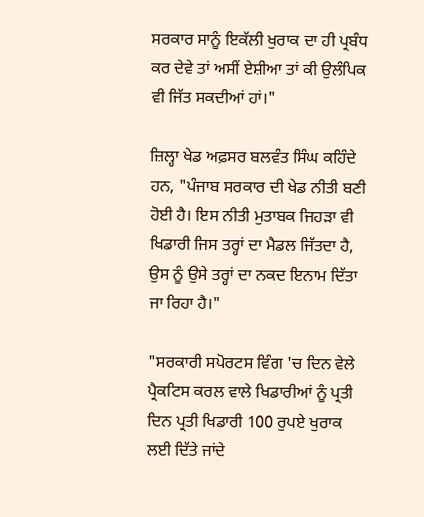ਸਰਕਾਰ ਸਾਨੂੰ ਇਕੱਲੀ ਖੁਰਾਕ ਦਾ ਹੀ ਪ੍ਰਬੰਧ ਕਰ ਦੇਵੇ ਤਾਂ ਅਸੀਂ ਏਸ਼ੀਆ ਤਾਂ ਕੀ ਉਲੰਪਿਕ ਵੀ ਜਿੱਤ ਸਕਦੀਆਂ ਹਾਂ।"

ਜ਼ਿਲ੍ਹਾ ਖੇਡ ਅਫ਼ਸਰ ਬਲਵੰਤ ਸਿੰਘ ਕਹਿੰਦੇ ਹਨ, "ਪੰਜਾਬ ਸਰਕਾਰ ਦੀ ਖੇਡ ਨੀਤੀ ਬਣੀ ਹੋਈ ਹੈ। ਇਸ ਨੀਤੀ ਮੁਤਾਬਕ ਜਿਹੜਾ ਵੀ ਖਿਡਾਰੀ ਜਿਸ ਤਰ੍ਹਾਂ ਦਾ ਮੈਡਲ ਜਿੱਤਦਾ ਹੈ, ਉਸ ਨੂੰ ਉਸੇ ਤਰ੍ਹਾਂ ਦਾ ਨਕਦ ਇਨਾਮ ਦਿੱਤਾ ਜਾ ਰਿਹਾ ਹੈ।"

"ਸਰਕਾਰੀ ਸਪੋਰਟਸ ਵਿੰਗ 'ਚ ਦਿਨ ਵੇਲੇ ਪ੍ਰੈਕਟਿਸ ਕਰਲ ਵਾਲੇ ਖਿਡਾਰੀਆਂ ਨੂੰ ਪ੍ਰਤੀ ਦਿਨ ਪ੍ਰਤੀ ਖਿਡਾਰੀ 100 ਰੁਪਏ ਖੁਰਾਕ ਲਈ ਦਿੱਤੇ ਜਾਂਦੇ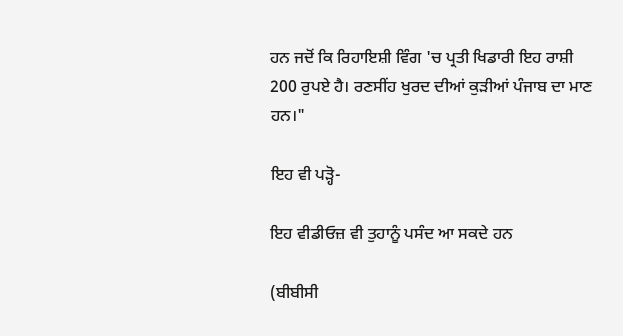ਹਨ ਜਦੋਂ ਕਿ ਰਿਹਾਇਸ਼ੀ ਵਿੰਗ 'ਚ ਪ੍ਰਤੀ ਖਿਡਾਰੀ ਇਹ ਰਾਸ਼ੀ 200 ਰੁਪਏ ਹੈ। ਰਣਸੀਂਹ ਖੁਰਦ ਦੀਆਂ ਕੁੜੀਆਂ ਪੰਜਾਬ ਦਾ ਮਾਣ ਹਨ।"

ਇਹ ਵੀ ਪੜ੍ਹੋ-

ਇਹ ਵੀਡੀਓਜ਼ ਵੀ ਤੁਹਾਨੂੰ ਪਸੰਦ ਆ ਸਕਦੇ ਹਨ

(ਬੀਬੀਸੀ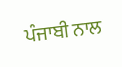ਪੰਜਾਬੀ ਨਾਲ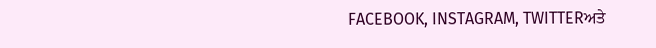FACEBOOK, INSTAGRAM, TWITTERਅਤੇ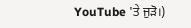YouTube 'ਤੇ ਜੁੜੋ।)